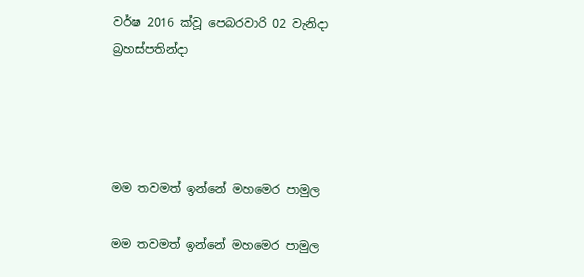වර්ෂ 2016 ක්වූ පෙබරවාරි 02 වැනිදා බ්‍රහස්පතින්දා




මම තවමත් ඉන්නේ මහමෙර පාමුල

මම තවමත් ඉන්නේ මහමෙර පාමුල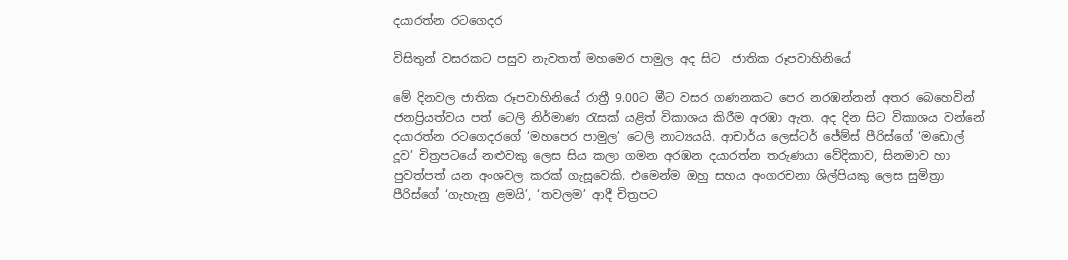දයාරත්න රටගෙදර

විසිතුන් වසරකට පසුව නැවතත් මහමෙර පාමුල අද සිට  ජාතික රූපවාහිනියේ

මේ දිනවල ජාතික රූපවාහිනියේ රාත්‍රී 9.00ට මීට වසර ගණනකට පෙර නරඹන්නන් අතර බෙහෙවින් ජනප්‍රියත්වය පත් ටෙලි නිර්මාණ රැසක් යළිත් විකාශය කිරීම අරඹා ඇත. අද දින සිට විකාශය වන්නේ දයාරත්න රටගෙදරගේ ‘මහපෙර පාමුල’ ටෙලි නාට්‍යයයි. ආචාර්ය ලෙස්ටර් ජේම්ස් පීරිස්ගේ ‘මඩොල් දූව’ චිත්‍රපටයේ නළුවකු ලෙස සිය කලා ගමන අරඹන දයාරත්න තරුණයා වේදිකාව, සිනමාව හා පුවත්පත් යන අංශවල කරක් ගැසූවෙකි. එමෙන්ම ඔහු සහය අංගරචනා ශිල්පියකු ලෙස සුමිත්‍රා පීරිස්ගේ ‘ගැහැනු ළමයි’, ‘තවලම’ ආදී චිත්‍රපට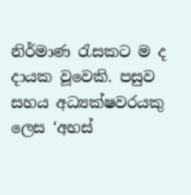නිර්මාණ රැසකට ම ද දායක වූවෙකි. පසුව සහය අධ්‍යක්ෂවරයකු ලෙස ‘අහස්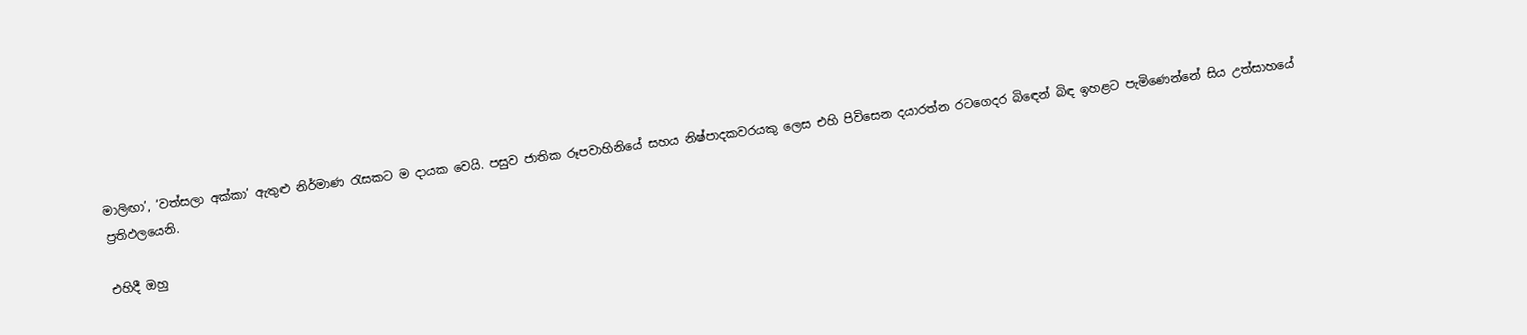මාලිඟා’, ‘වත්සලා අක්කා’ ඇතුළු නිර්මාණ රැසකට ම දායක වෙයි. පසුව ජාතික රූපවාහිනියේ සහය නිෂ්පාදකවරයකු ලෙස එහි පිවිසෙන දයාරත්න රටගෙදර බිඳෙන් බිඳ ඉහළට පැමිණෙන්නේ සිය උත්සාහයේ ප්‍රතිඵලයෙනි.

එහිදී ඔහු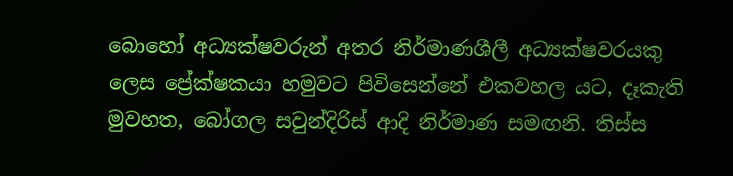බොහෝ අධ්‍යක්ෂවරුන් අතර නිර්මාණශීලී අධ්‍යක්ෂවරයකු ලෙස ප්‍රේක්ෂකයා හමුවට පිවිසෙන්නේ එකවහල යට, දෑකැති මුවහත, බෝගල සවුන්දිරිස් ආදි නිර්මාණ සමඟනි. තිස්ස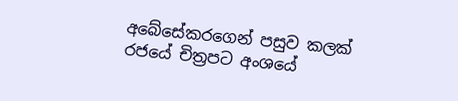අබේසේකරගෙන් පසුව කලක් රජයේ චිත්‍රපට අංශයේ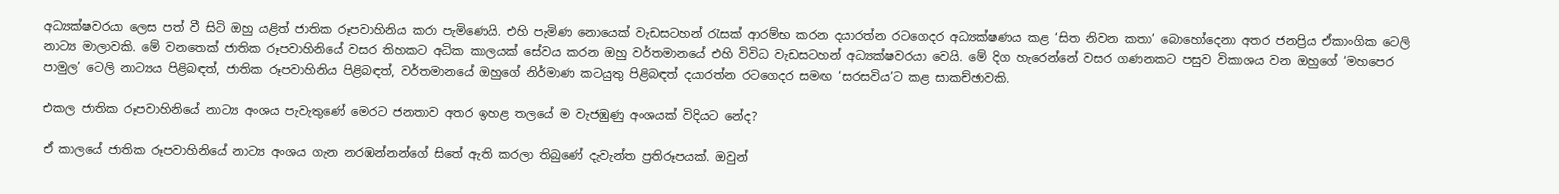අධ්‍යක්ෂවරයා ලෙස පත් වී සිටි ඔහු යළිත් ජාතික රූපවාහිනිය කරා පැමිණෙයි. එහි පැමිණ නොයෙක් වැඩසටහන් රැසක් ආරම්භ කරන දයාරත්න රටගෙදර අධ්‍යක්ෂණය කළ ‘සිත නිවන කතා’ බොහෝදෙනා අතර ජනප්‍රිය ඒකාංගික ටෙලි නාට්‍ය මාලාවකි. මේ වනතෙක් ජාතික රූපවාහිනියේ වසර තිහකට අධික කාලයක් සේවය කරන ඔහු වර්තමානයේ එහි විවිධ වැඩසටහන් අධ්‍යක්ෂවරයා වෙයි. මේ දිග හැරෙන්නේ වසර ගණනකට පසුව විකාශය වන ඔහුගේ ‘මහපෙර පාමුල’ ටෙලි නාට්‍යය පිළිබඳත්, ජාතික රූපවාහිනිය පිළිබඳත්, වර්තමානයේ ඔහුගේ නිර්මාණ කටයුතු පිළිබඳත් දයාරත්න රටගෙදර සමඟ ‘සරසවිය’ට කළ සාකච්ඡාවකි.

එකල ජාතික රූපවාහිනියේ නාට්‍ය අංශය පැවැතුණේ මෙරට ජනතාව අතර ඉහළ තලයේ ම වැජඹුණු අංශයක් විදියට නේද?

ඒ කාලයේ ජාතික රූපවාහිනියේ නාට්‍ය අංශය ගැන නරඹන්නන්ගේ සිතේ ඇති කරලා තිබුණේ දැවැන්ත ප්‍රතිරූපයක්. ඔවුන්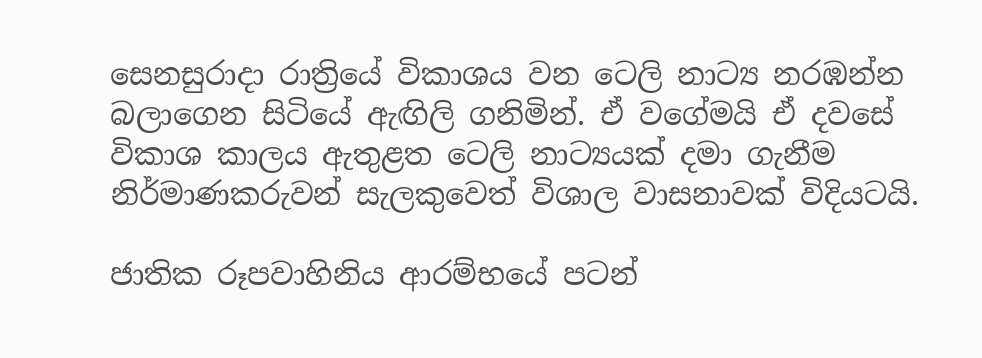සෙනසුරාදා රාත්‍රියේ විකාශය වන ටෙලි නාට්‍ය නරඹන්න බලාගෙන සිටියේ ඇඟිලි ගනිමින්. ඒ වගේමයි ඒ දවසේ විකාශ කාලය ඇතුළත ටෙලි නාට්‍යයක් දමා ගැනීම නිර්මාණකරුවන් සැලකුවෙත් විශාල වාසනාවක් විදියටයි.

ජාතික රූපවාහිනිය ආරම්භයේ පටන්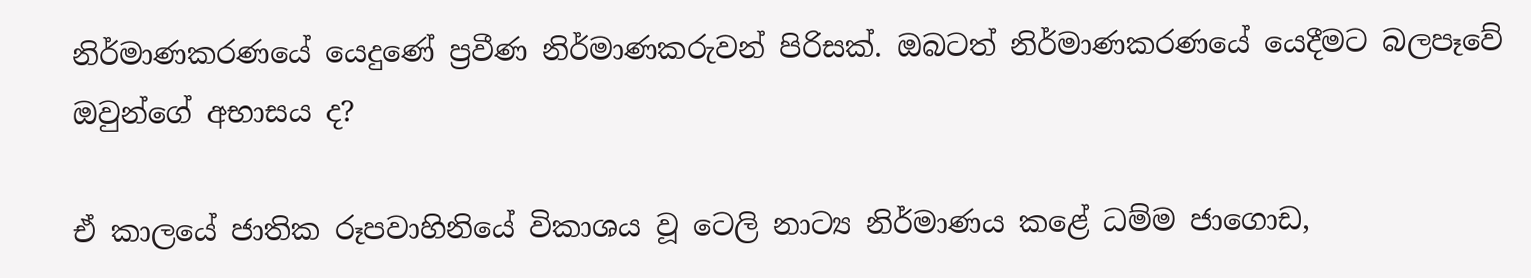නිර්මාණකරණයේ යෙදුණේ ප්‍රවීණ නිර්මාණකරුවන් පිරිසක්. ඔබටත් නිර්මාණකරණයේ යෙදීමට බලපෑවේ ඔවුන්ගේ අභාසය ද?

ඒ කාලයේ ජාතික රූපවාහිනියේ විකාශය වූ ටෙලි නාට්‍ය නිර්මාණය කළේ ධම්ම ජාගොඩ,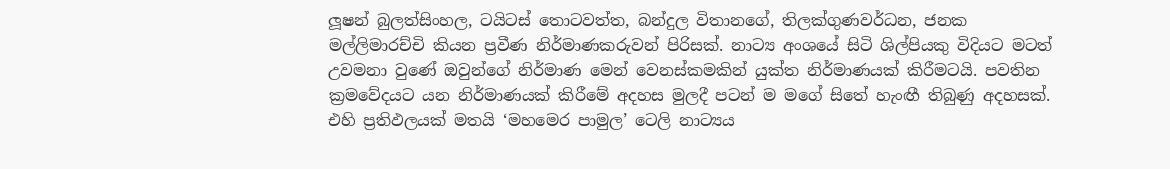ලූෂන් බුලත්සිංහල, ටයිටස් තොටවත්ත, බන්දුල විතානගේ, තිලක්ගුණවර්ධන, ජනක මල්ලිමාරච්චි කියන ප්‍රවීණ නිර්මාණකරුවන් පිරිසක්. නාට්‍ය අංශයේ සිටි ශිල්පියකු විදියට මටත් උවමනා වුණේ ඔවුන්ගේ නිර්මාණ මෙන් වෙනස්කමකින් යුක්ත නිර්මාණයක් කිරීමටයි. පවතින ක්‍රමවේදයට යන නිර්මාණයක් කිරීමේ අදහස මුලදී පටන් ම මගේ සිතේ හැංඟී තිබුණු අදහසක්. එහි ප්‍රතිඵලයක් මතයි ‘මහමෙර පාමුල’ ටෙලි නාට්‍යය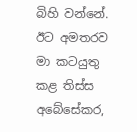බිහි වන්නේ. ඊට අමතරව මා කටයුතු කළ තිස්ස අබේසේකර,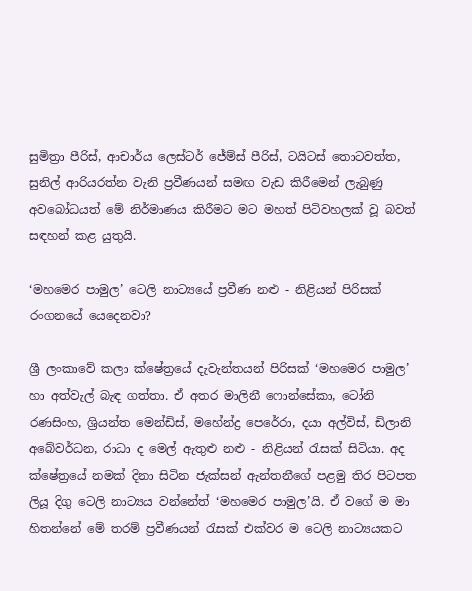සුමිත්‍රා පීරිස්, ආචාර්ය ලෙස්ටර් ජේම්ස් පීරිස්, ටයිටස් තොටවත්ත, සුනිල් ආරියරත්න වැනි ප්‍රවීණයන් සමඟ වැඩ කිරීමෙන් ලැබුණු අවබෝධයත් මේ නිර්මාණය කිරීමට මට මහත් පිටිවහලක් වූ බවත් සඳහන් කළ යුතුයි.

‘මහමෙර පාමුල’ ටෙලි නාට්‍යයේ ප්‍රවීණ නළු - නිළියන් පිරිසක් රංගනයේ යෙදෙනවා?

ශ්‍රී ලංකාවේ කලා ක්ෂේත්‍රයේ දැවැන්තයන් පිරිසක් ‘මහමෙර පාමුල’ හා අත්වැල් බැඳ ගත්තා. ඒ අතර මාලිනී ෆොන්සේකා, ටෝනි රණසිංහ, ශ්‍රියන්ත මෙන්ඩිස්, මහේන්ද්‍ර පෙරේරා, දයා අල්විස්, ඩිලානි අබේවර්ධන, රාධා ද මෙල් ඇතුළු නළු - නිළියන් රැසක් සිටියා. අද ක්ෂේත්‍රයේ නමක් දිනා සිටින ජැක්සන් ඇන්තනීගේ පළමු තිර පිටපත ලියූ දිගු ටෙලි නාට්‍යය වන්නේත් ‘මහමෙර පාමුල’යි. ඒ වගේ ම මා හිතන්නේ මේ තරම් ප්‍රවීණයන් රැසක් එක්වර ම ටෙලි නාට්‍යයකට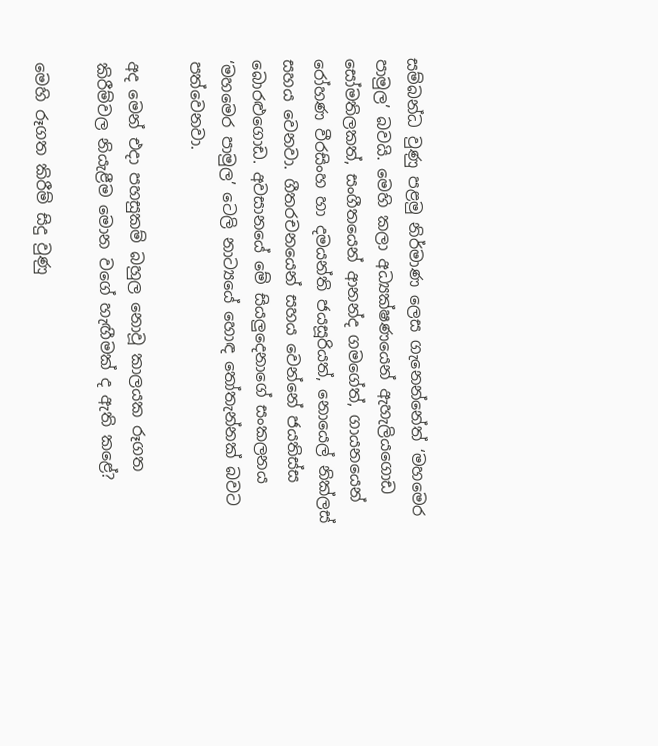සම්බන්ධ වුණු පළමු නිර්මාණ ලෙස ගැනෙන්නේත් ‘මහමෙර පාමුල’ බවයි. මෙහි කලා අධ්‍යක්ෂණයෙන් ඇහැලියගොඩ සෝමතිලකත්, සංගීතයෙන් ආනන්ද ගමගේත්, ගායනයෙන් රෝහණ වීරසිංහ හා දමයන්ති ජයසූරියත්, නොයෙල් නික්ලස් සහය වෙනවා. ගීතරචනයෙන් සහය වෙන්නේ ජයතිස්ස බොරළුගොඩ. අවසානයේ මේ සියලුදෙනාගේ සංකලනය ‘මහමෙර පාමුල’ ටෙලි නාට්‍යයේ හොඳ තෝතැන්නක් බවට පත්වෙනවා.

අද මෙන් එදා පහසුකම් බහුල නොවූ කාලයක රූගත කිරීම්වල නියැළීම මොන වගේ හැඟීමක් ද ඇති කළේ?

මෙහි රූගත කිරීම් සිදු වුණු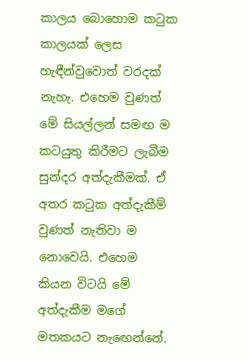කාලය බොහොම කටුක කාලයක් ලෙස හැඳීන්වුවොත් වරදක් නැහැ. එහෙම වුණත් මේ සියල්ලන් සමඟ ම කටයුතු කිරීමට ලැබීම සුන්දර අත්දැකීමක්. ඒ අතර කටුක අත්දැකීම් වුණත් නැතිවා ම නොවෙයි. එහෙම කියන විටයි මේ අත්දැකීම මගේ මතකයට නැඟෙන්නේ.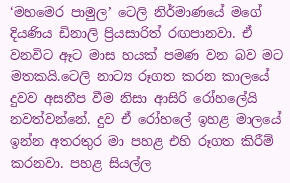‘මහමෙර පාමුල’ ටෙලි නිර්මාණයේ මගේ දියණිය ඩිනාලි ප්‍රියසාරිත් රඟපානවා. ඒ වනවිට ඈට මාස හයක් පමණ වන බව මට මතකයි.ටෙලි නාට්‍ය රූගත කරන කාලයේ දුවව අසනීප වීම නිසා ආසිරි රෝහලේයි නවත්වන්නේ. දුව ඒ රෝහලේ ඉහළ මාලයේ ඉන්න අතරතුර මා පහළ එහි රූගත කිරීම් කරනවා. පහළ සියල්ල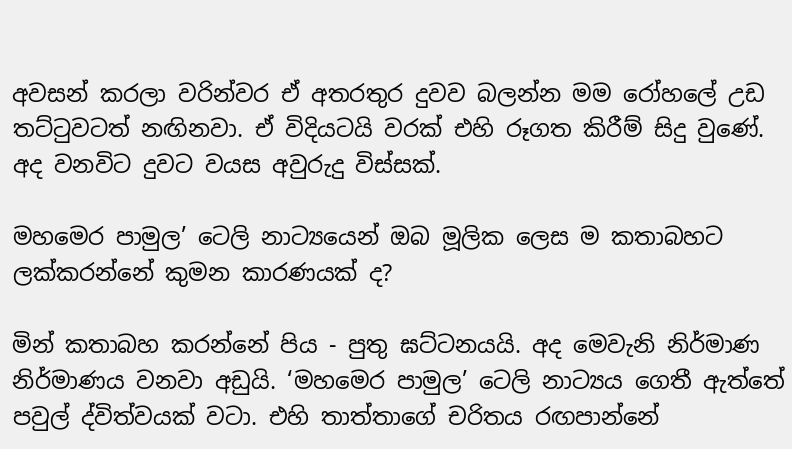අවසන් කරලා වරින්වර ඒ අතරතුර දුවව බලන්න මම රෝහලේ උඩ තට්ටුවටත් නඟිනවා. ඒ විදියටයි වරක් එහි රූගත කිරීම් සිදු වුණේ. අද වනවිට දුවට වයස අවුරුදු විස්සක්.

මහමෙර පාමුල’ ටෙලි නාට්‍යයෙන් ඔබ මූලික ලෙස ම කතාබහට ලක්කරන්නේ කුමන කාරණයක් ද?

මින් කතාබහ කරන්නේ පිය - පුතු ඝට්ටනයයි. අද මෙවැනි නිර්මාණ නිර්මාණය වනවා අඩුයි. ‘මහමෙර පාමුල’ ටෙලි නාට්‍යය ගෙතී ඇත්තේ පවුල් ද්විත්වයක් වටා. එහි තාත්තාගේ චරිතය රඟපාන්නේ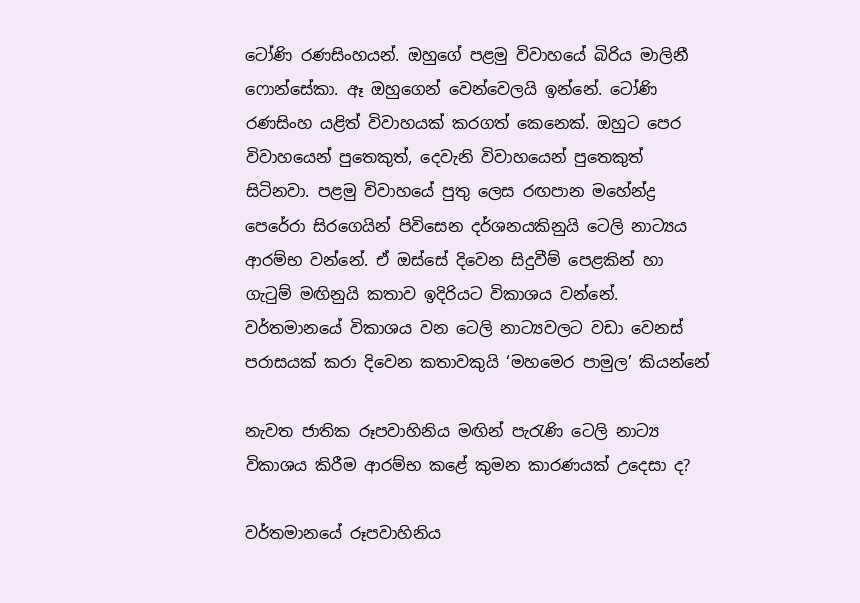ටෝණි රණසිංහයන්. ඔහුගේ පළමු විවාහයේ බිරිය මාලිනී ෆොන්සේකා. ඈ ඔහුගෙන් වෙන්වෙලයි ඉන්නේ. ටෝණි රණසිංහ යළිත් විවාහයක් කරගත් කෙනෙක්. ඔහුට පෙර විවාහයෙන් පුතෙකුත්, දෙවැනි විවාහයෙන් පුතෙකුත් සිටිනවා. පළමු විවාහයේ පුතු ලෙස රඟපාන මහේන්ද්‍ර පෙරේරා සිරගෙයින් පිවිසෙන දර්ශනයකිනුයි ටෙලි නාට්‍යය ආරම්භ වන්නේ. ඒ ඔස්සේ දිවෙන සිදුවීම් පෙළකින් හා ගැටුම් මඟිනුයි කතාව ඉදිරියට විකාශය වන්නේ. වර්තමානයේ විකාශය වන ටෙලි නාට්‍යවලට වඩා වෙනස් පරාසයක් කරා දිවෙන කතාවකුයි ‘මහමෙර පාමුල’ කියන්නේ

නැවත ජාතික රූපවාහිනිය මඟින් පැරැණි ටෙලි නාට්‍ය විකාශය කිරීම ආරම්භ කළේ කුමන කාරණයක් උදෙසා ද?

වර්තමානයේ රූපවාහිනිය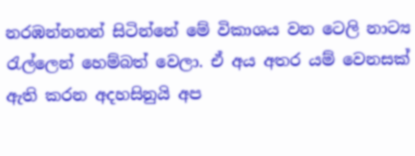නරඹන්නනන් සිටින්නේ මේ විකාශය වන ටෙලි නාට්‍ය රැල්ලෙන් හෙම්බත් වෙලා. ඒ අය අතර යම් වෙනසක් ඇති කරන අදහසිනුයි අප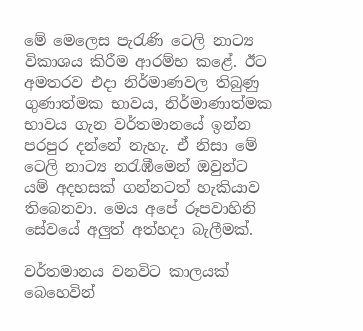මේ මෙලෙස පැරැණි ටෙලි නාට්‍ය විකාශය කිරීම ආරම්භ කළේ. ඊට අමතරව එදා නිර්මාණවල තිබුණු ගුණාත්මක භාවය, නිර්මාණාත්මක භාවය ගැන වර්තමානයේ ඉන්න පරපුර දන්නේ නැහැ. ඒ නිසා මේ ටෙලි නාට්‍ය නරැඹීමෙන් ඔවුන්ට යම් අදහසක් ගන්නටත් හැකියාව තිබෙනවා. මෙය අපේ රූපවාහිනි සේවයේ අලුත් අත්හදා බැලීමක්.

වර්තමානය වනවිට කාලයක් බෙහෙවින්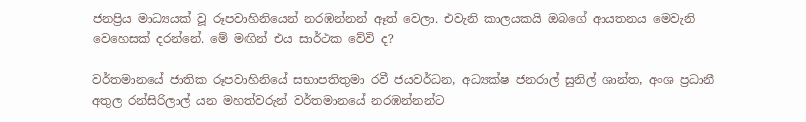ජනප්‍රිය මාධ්‍යයක් වූ රූපවාහිනියෙන් නරඹන්නන් ඈත් වෙලා. එවැනි කාලයකයි ඔබගේ ආයතනය මෙවැනි වෙහෙසක් දරන්නේ. මේ මඟින් එය සාර්ථක වේවි ද?

වර්තමානයේ ජාතික රූපවාහිනියේ සභාපතිතුමා රවී ජයවර්ධන, අධ්‍යක්ෂ ජනරාල් සුනිල් ශාන්ත, අංශ ප්‍රධානී අතුල රන්සිරිලාල් යන මහත්වරුන් වර්තමානයේ නරඹන්නන්ට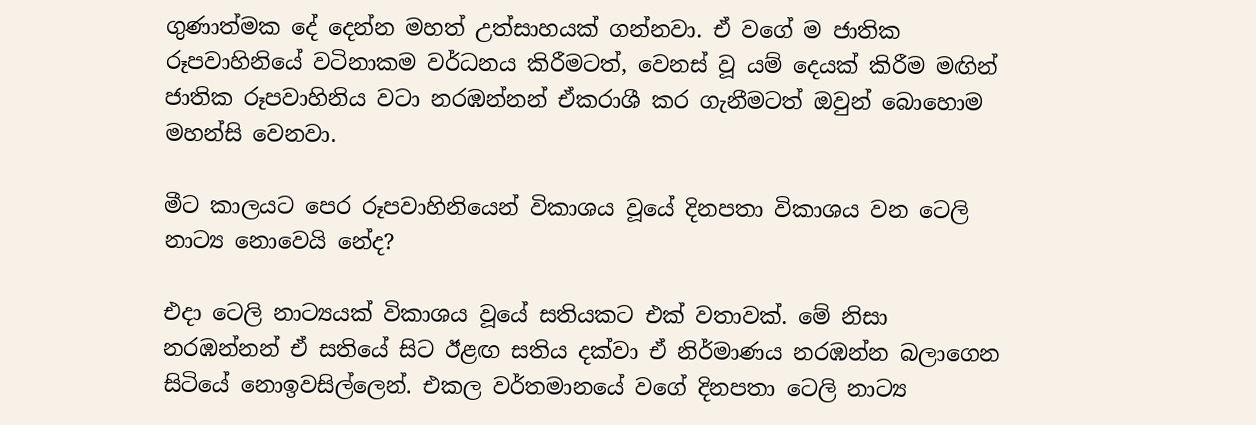ගුණාත්මක දේ දෙන්න මහත් උත්සාහයක් ගන්නවා. ඒ වගේ ම ජාතික රූපවාහිනියේ වටිනාකම වර්ධනය කිරීමටත්, වෙනස් වූ යම් දෙයක් කිරීම මඟින් ජාතික රූපවාහිනිය වටා නරඹන්නන් ඒකරාශී කර ගැනීමටත් ඔවුන් බොහොම මහන්සි වෙනවා.

මීට කාලයට පෙර රූපවාහිනියෙන් විකාශය වූයේ දිනපතා විකාශය වන ටෙලි නාට්‍ය නොවෙයි නේද?

එදා ටෙලි නාට්‍යයක් විකාශය වූයේ සතියකට එක් වතාවක්. මේ නිසා නරඹන්නන් ඒ සතියේ සිට ඊළඟ සතිය දක්වා ඒ නිර්මාණය නරඹන්න බලාගෙන සිටියේ නොඉවසිල්ලෙන්. එකල වර්තමානයේ වගේ දිනපතා ටෙලි නාට්‍ය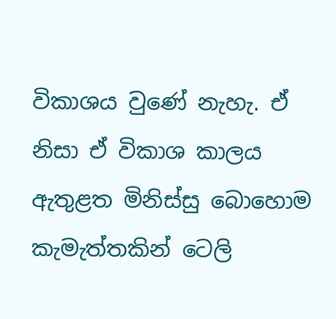විකාශය වුණේ නැහැ. ඒ නිසා ඒ විකාශ කාලය ඇතුළත මිනිස්සු බොහොම කැමැත්තකින් ටෙලි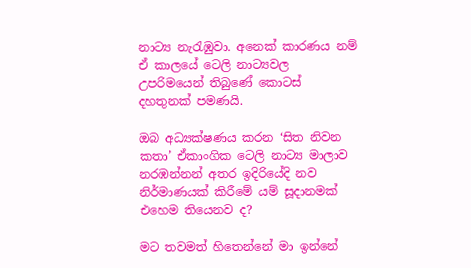නාට්‍ය නැරැඹුවා. අනෙක් කාරණය නම් ඒ කාලයේ ටෙලි නාට්‍යවල උපරිමයෙන් තිබුණේ කොටස් දහතුනක් පමණයි.

ඔබ අධ්‍යක්ෂණය කරන ‘සිත නිවන කතා’ ඒකාංගික ටෙලි නාට්‍ය මාලාව නරඹන්නන් අතර ඉදිරියේදි නව නිර්මාණයක් කිරීමේ යම් සූදානමක් එහෙම තියෙනව ද?

මට තවමත් හිතෙන්නේ මා ඉන්නේ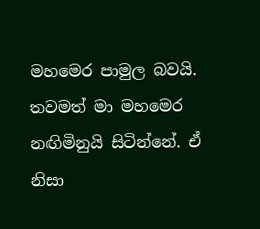මහමෙර පාමුල බවයි. තවමත් මා මහමෙර නඟිමිනුයි සිටින්නේ. ඒ නිසා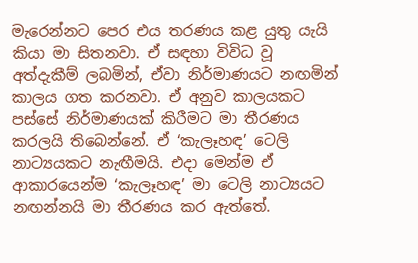මැරෙන්නට පෙර එය තරණය කළ යුතු යැයි කියා මා සිතනවා. ඒ සඳහා විවිධ වූ අත්දැකීම් ලබමින්, ඒවා නිර්මාණයට නඟමින් කාලය ගත කරනවා. ඒ අනුව කාලයකට පස්සේ නිර්මාණයක් කිරීමට මා තීරණය කරලයි තිබෙන්නේ. ඒ ‘කැලෑහඳ’ ටෙලි නාට්‍යයකට නැඟීමයි. එදා මෙන්ම ඒ ආකාරයෙන්ම ‘කැලෑහඳ’ මා ටෙලි නාට්‍යයට නඟන්නයි මා තීරණය කර ඇත්තේ.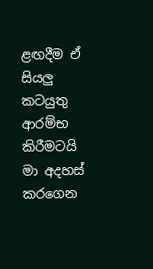ළඟදීම ඒ සියලු කටයුතු ආරම්භ කිරීමටයි මා අදහස් කරගෙන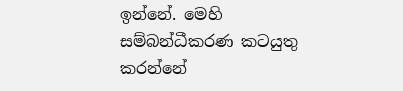ඉන්නේ. මෙහි සම්බන්ධීකරණ කටයුතු කරන්නේ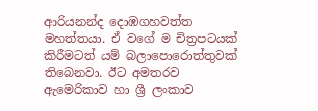ආරියනන්ද දොඹගහවත්ත මහත්තයා. ඒ වගේ ම චිත්‍රපටයක් කිරීමටත් යම් බලාපොරොත්තුවක් තිබෙනවා. ඊට අමතරව ඇමෙරිකාව හා ශ්‍රී ලංකාව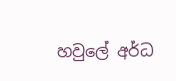හවුලේ අර්ධ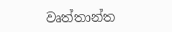වෘත්තාන්ත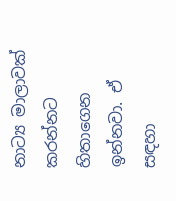නාට්‍ය මාලාවක් කරන්නට හිතාගෙන ඉන්නවා. ඒ සඳහා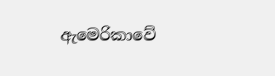ඇමෙරිකාවේ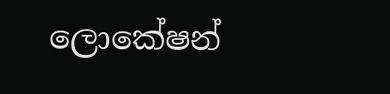ලොකේෂන්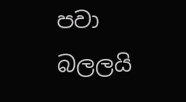පවා බලලයි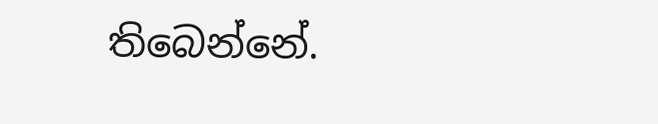තිබෙන්නේ.